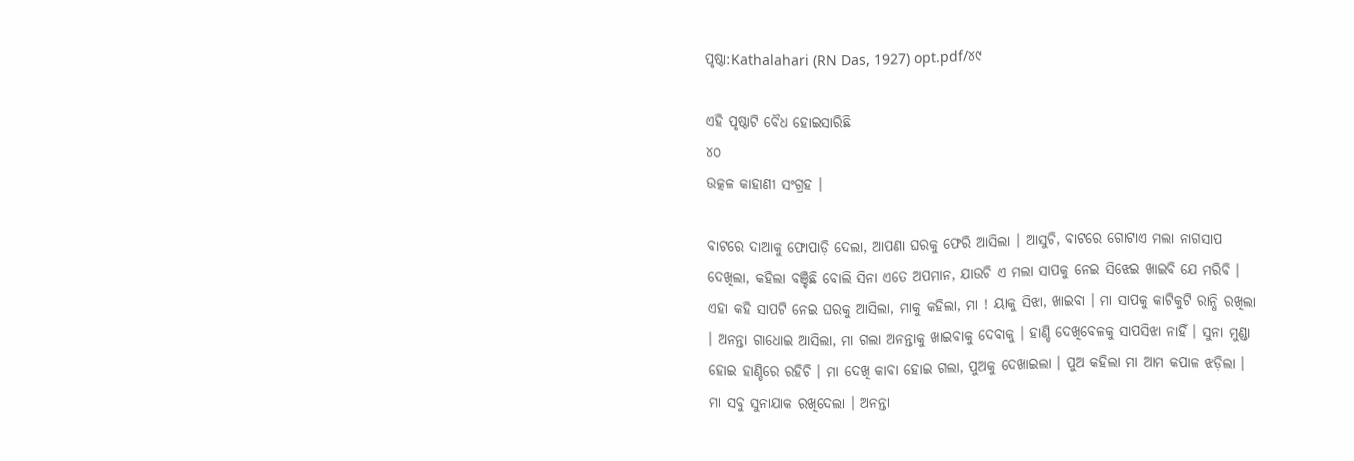ପୃଷ୍ଠା:Kathalahari (RN Das, 1927) opt.pdf/୪୯

ଏହି ପୃଷ୍ଠାଟି ବୈଧ ହୋଇସାରିଛି
୪୦
ଉତ୍କଳ କାହାଣୀ ସଂଗ୍ରହ ।

ବାଟରେ ଦାଆକୁ ଫୋପାଡ଼ି ଦେଲା, ଆପଣା ଘରକୁ ଫେରି ଆସିଲା । ଆସୁଚି, ବାଟରେ ଗୋଟାଏ ମଲା ନାଗସାପ ଦେଖିଲା, କହିଲା ବଞ୍ଚିଛି ବୋଲି ସିନା ଏତେ ଅପମାନ, ଯାଉଚି ଏ ମଲା ସାପକୁ ନେଇ ସିଝେଇ ଖାଇବି ଯେ ମରିବି । ଏହା କହି ସାପଟି ନେଇ ଘରକୁ ଆସିଲା, ମାକୁ କହିଲା, ମା ! ୟାକୁ ସିଝା, ଖାଇବା । ମା ସାପକୁ କାଟିକୁଟି ରାନ୍ଧି ରଖିଲା । ଅନନ୍ତା ଗାଧୋଇ ଆସିଲା, ମା ଗଲା ଅନନ୍ତାକୁ ଖାଇବାକୁ ଦେବାକୁ । ହାଣ୍ଡି ଦେଖିବେଳକୁ ସାପସିଝା ନାହିଁ । ସୁନା ମୁଣ୍ଡା ହୋଇ ହାଣ୍ଡିରେ ରହିଚି । ମା ଦେଖି କାବା ହୋଇ ଗଲା, ପୁଅକୁ ଦେଖାଇଲା । ପୁଅ କହିଲା ମା ଆମ କପାଳ ଝଡ଼ିଲା । ମା ସବୁ ସୁନାଯାକ ରଖିଦେଲା । ଅନନ୍ତା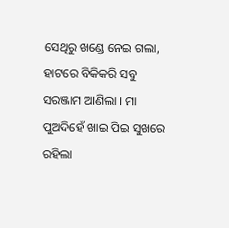ସେଥିରୁ ଖଣ୍ଡେ ନେଇ ଗଲା, ହାଟରେ ବିକିକରି ସବୁ ସରଞ୍ଜାମ ଆଣିଲା । ମା ପୁଅଦିହେଁ ଖାଇ ପିଇ ସୁଖରେ ରହିଲା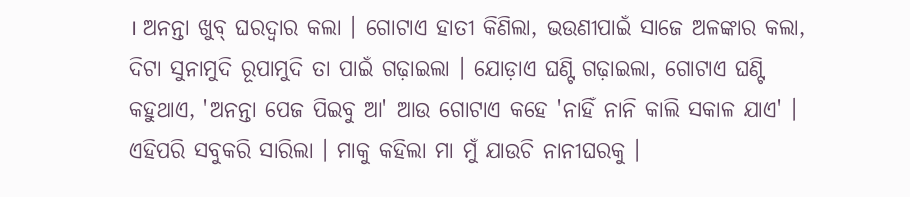। ଅନନ୍ତା ଖୁବ୍ ଘରଦ୍ୱାର କଲା । ଗୋଟାଏ ହାତୀ କିଣିଲା, ଭଉଣୀପାଇଁ ସାଜେ ଅଳଙ୍କାର କଲା, ଦିଟା ସୁନାମୁଦି ରୂପାମୁଦି ତା ପାଇଁ ଗଢ଼ାଇଲା । ଯୋଡ଼ାଏ ଘଣ୍ଟି ଗଢ଼ାଇଲା, ଗୋଟାଏ ଘଣ୍ଟି କହୁଥାଏ, 'ଅନନ୍ତା ପେଜ ପିଇବୁ ଆ' ଆଉ ଗୋଟାଏ କହେ 'ନାହିଁ ନାନି କାଲି ସକାଳ ଯାଏ' । ଏହିପରି ସବୁକରି ସାରିଲା । ମାକୁ କହିଲା ମା ମୁଁ ଯାଉଚି ନାନୀଘରକୁ ।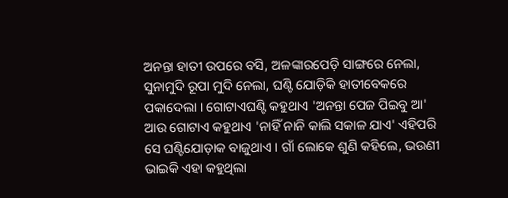ଅନନ୍ତା ହାତୀ ଉପରେ ବସି, ଅଳଙ୍କାରପେଡ଼ି ସାଙ୍ଗରେ ନେଲା, ସୁନାମୁଦି ରୂପା ମୁଦି ନେଲା, ଘଣ୍ଟି ଯୋଡ଼ିକି ହାତୀବେକରେ ପକାଦେଲା । ଗୋଟାଏଘଣ୍ଟି କହୁଥାଏ 'ଅନନ୍ତା ପେଜ ପିଇବୁ ଆ' ଆଉ ଗୋଟାଏ କହୁଥାଏ 'ନାହିଁ ନାନି କାଲି ସକାଳ ଯାଏ' ଏହିପରି ସେ ଘଣ୍ଟିଯୋଡ଼ାକ ବାଜୁଥାଏ । ଗାଁ ଲୋକେ ଶୁଣି କହିଲେ, ଭଉଣୀ ଭାଇକି ଏହା କହୁଥିଲା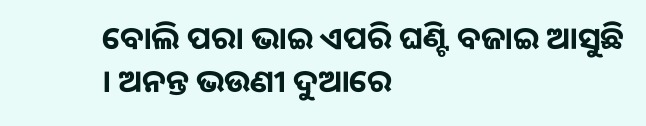ବୋଲି ପରା ଭାଇ ଏପରି ଘଣ୍ଟି ବଜାଇ ଆସୁଛି । ଅନନ୍ତ ଭଉଣୀ ଦୁଆରେ